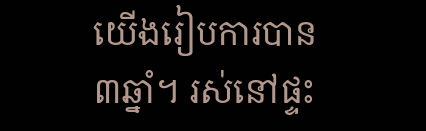យើងរៀបការបាន៣ឆ្នាំ។ រស់នៅផ្ទះ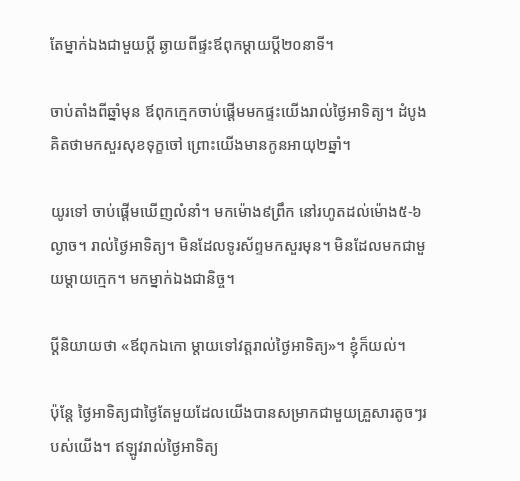តែម្នាក់ឯងជាមួយប្តី ឆ្ងាយពីផ្ទះឪពុកម្តាយប្តី២០នាទី។

ចាប់តាំងពីឆ្នាំមុន ឪពុកក្មេកចាប់ផ្តើមមកផ្ទះយើងរាល់ថ្ងៃអាទិត្យ។ ដំបូងគិតថាមកសួរសុខទុក្ខចៅ ព្រោះយើងមានកូនអាយុ២ឆ្នាំ។

យូរទៅ ចាប់ផ្តើមឃើញលំនាំ។ មកម៉ោង៩ព្រឹក នៅរហូតដល់ម៉ោង៥-៦ល្ងាច។ រាល់ថ្ងៃអាទិត្យ។ មិនដែលទូរស័ព្ទមកសួរមុន។ មិនដែលមកជាមួយម្តាយក្មេក។ មកម្នាក់ឯងជានិច្ច។

ប្តីនិយាយថា «ឪពុកឯកោ ម្តាយទៅវត្តរាល់ថ្ងៃអាទិត្យ»។ ខ្ញុំក៏យល់។

ប៉ុន្តែ ថ្ងៃអាទិត្យជាថ្ងៃតែមួយដែលយើងបានសម្រាកជាមួយគ្រួសារតូចៗរបស់យើង។ ឥឡូវរាល់ថ្ងៃអាទិត្យ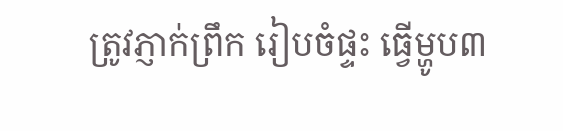ត្រូវភ្ញាក់ព្រឹក រៀបចំផ្ទះ ធ្វើម្ហូប៣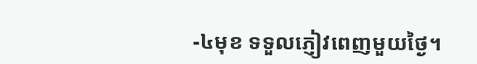-៤មុខ ទទួលភ្ញៀវពេញមួយថ្ងៃ។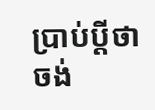ប្រាប់ប្តីថាចង់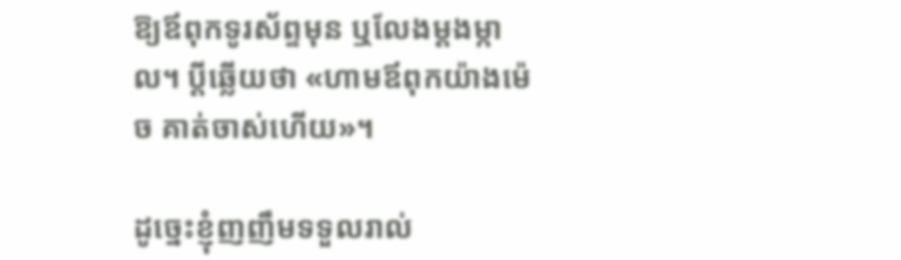ឱ្យឪពុកទូរស័ព្ទមុន ឬលែងម្តងម្កាល។ ប្តីឆ្លើយថា «ហាមឪពុកយ៉ាងម៉េច គាត់ចាស់ហើយ»។

ដូច្នេះខ្ញុំញញឹមទទួលរាល់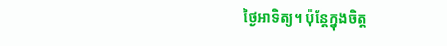ថ្ងៃអាទិត្យ។ ប៉ុន្តែក្នុងចិត្ត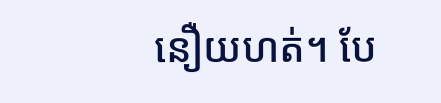នឿយហត់។ បែ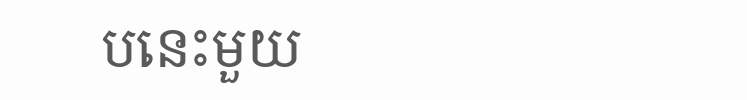បនេះមួយ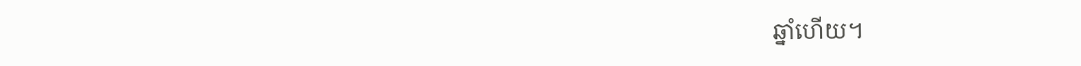ឆ្នាំហើយ។